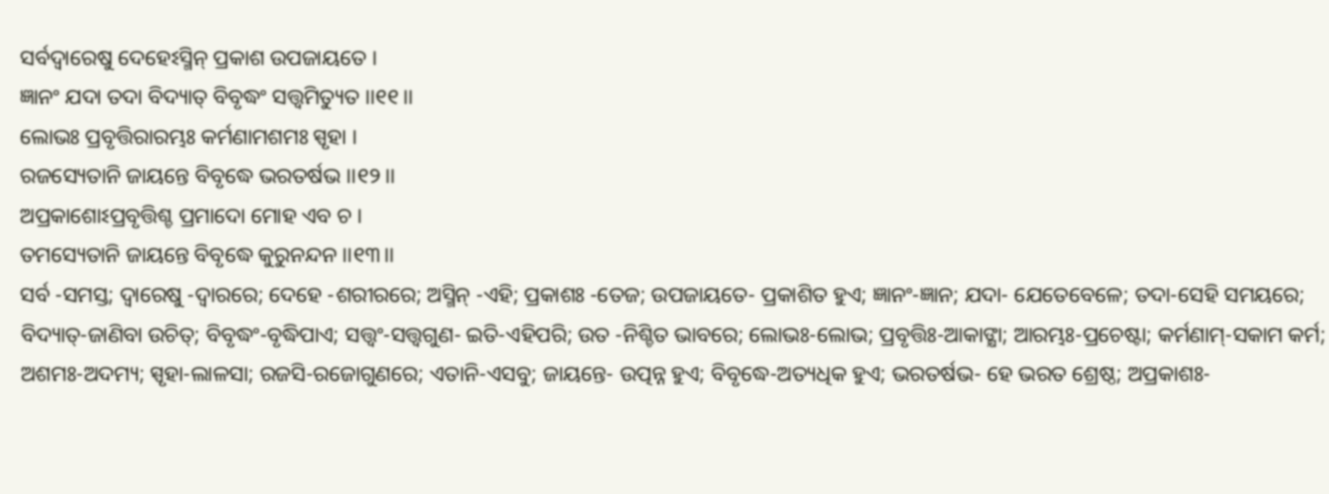ସର୍ବଦ୍ୱାରେଷୁ ଦେହେଽସ୍ମିନ୍ ପ୍ରକାଶ ଉପଜାୟତେ ।
ଜ୍ଞାନଂ ଯଦା ତଦା ବିଦ୍ୟାତ୍ ବିବୃଦ୍ଧଂ ସତ୍ତ୍ୱମିତ୍ୟୁତ ।।୧୧।।
ଲୋଭଃ ପ୍ରବୃତ୍ତିରାରମ୍ଭଃ କର୍ମଣାମଶମଃ ସ୍ପୃହା ।
ରଜସ୍ୟେତାନି ଜାୟନ୍ତେ ବିବୃଦ୍ଧେ ଭରତର୍ଷଭ ।।୧୨।।
ଅପ୍ରକାଶୋଽପ୍ରବୃତ୍ତିଶ୍ଚ ପ୍ରମାଦୋ ମୋହ ଏବ ଚ ।
ତମସ୍ୟେତାନି ଜାୟନ୍ତେ ବିବୃଦ୍ଧେ କୁରୁନନ୍ଦନ ।।୧୩।।
ସର୍ବ -ସମସ୍ତ; ଦ୍ୱାରେଷୁ -ଦ୍ୱାରରେ; ଦେହେ -ଶରୀରରେ; ଅସ୍ମିନ୍ -ଏହି; ପ୍ରକାଶଃ -ତେଜ; ଉପଜାୟତେ- ପ୍ରକାଶିତ ହୁଏ; ଜ୍ଞାନଂ-ଜ୍ଞାନ; ଯଦା- ଯେତେବେଳେ; ତଦା-ସେହି ସମୟରେ; ବିଦ୍ୟାତ୍-ଜାଣିବା ଉଚିତ୍; ବିବୃଦ୍ଧଂ-ବୃଦ୍ଧିପାଏ; ସତ୍ତ୍ୱଂ-ସତ୍ତ୍ୱଗୁଣ- ଇତି-ଏହିପରି; ଉତ -ନିଶ୍ଚିତ ଭାବରେ; ଲୋଭଃ-ଲୋଭ; ପ୍ରବୃତ୍ତିଃ-ଆକାଙ୍କ୍ଷା; ଆରମ୍ଭଃ-ପ୍ରଚେଷ୍ଟା; କର୍ମଣାମ୍-ସକାମ କର୍ମ; ଅଶମଃ-ଅଦମ୍ୟ; ସ୍ପୃହା-ଲାଳସା; ରଜସି-ରଜୋଗୁଣରେ; ଏତାନି-ଏସବୁ; ଜାୟନ୍ତେ- ଉତ୍ପନ୍ନ ହୁଏ; ବିବୃଦ୍ଧେ-ଅତ୍ୟଧିକ ହୁଏ; ଭରତର୍ଷଭ- ହେ ଭରତ ଶ୍ରେଷ୍ଠ; ଅପ୍ରକାଶଃ-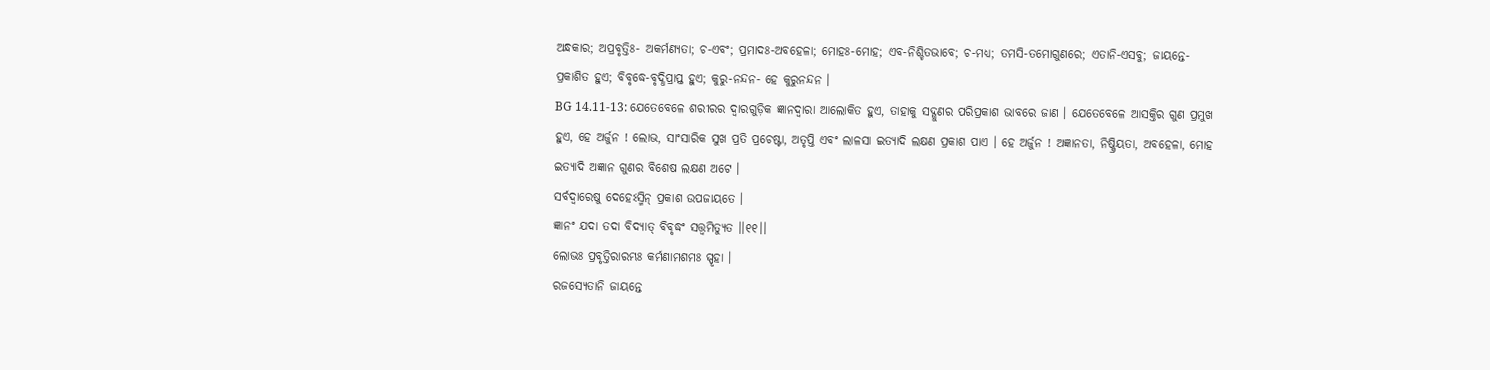ଅନ୍ଧକାର; ଅପ୍ରବୃତ୍ତିଃ- ଅକର୍ମଣ୍ୟତା; ଚ-ଏବଂ; ପ୍ରମାଦଃ-ଅବହେଳା; ମୋହଃ-ମୋହ; ଏବ-ନିଶ୍ଚିତଭାବେ; ଚ-ମଧ୍ୟ; ତମସି-ତମୋଗୁଣରେ; ଏତାନି-ଏସବୁ; ଜାୟନ୍ତେ- ପ୍ରକାଶିତ ହୁଏ; ବିବୃଦ୍ଧେ-ବୃଦ୍ଧିପ୍ରାପ୍ତ ହୁଏ; କୁରୁ-ନନ୍ଦନ- ହେ କୁରୁନନ୍ଦନ ।
BG 14.11-13: ଯେତେବେଳେ ଶରୀରର ଦ୍ୱାରଗୁଡ଼ିକ ଜ୍ଞାନଦ୍ୱାରା ଆଲୋକିତ ହୁଏ, ତାହାକୁ ସଦ୍ଗୁଣର ପରିପ୍ରକାଶ ଭାବରେ ଜାଣ । ଯେତେବେଳେ ଆସକ୍ତିର ଗୁଣ ପ୍ରମୁଖ ହୁଏ, ହେ ଅର୍ଜୁନ ! ଲୋଭ, ସାଂସାରିକ ସୁଖ ପ୍ରତି ପ୍ରଚେଷ୍ଟା, ଅତୃପ୍ତି ଏବଂ ଲାଳସା ଇତ୍ୟାଦି ଲକ୍ଷଣ ପ୍ରକାଶ ପାଏ । ହେ ଅର୍ଜୁନ ! ଅଜ୍ଞାନତା, ନିଷ୍କ୍ରିୟତା, ଅବହେଳା, ମୋହ ଇତ୍ୟାଦି ଅଜ୍ଞାନ ଗୁଣର ବିଶେଷ ଲକ୍ଷଣ ଅଟେ ।
ସର୍ବଦ୍ୱାରେଷୁ ଦେହେଽସ୍ମିନ୍ ପ୍ରକାଶ ଉପଜାୟତେ ।
ଜ୍ଞାନଂ ଯଦା ତଦା ବିଦ୍ୟାତ୍ ବିବୃଦ୍ଧଂ ସତ୍ତ୍ୱମିତ୍ୟୁତ ।।୧୧।।
ଲୋଭଃ ପ୍ରବୃତ୍ତିରାରମ୍ଭଃ କର୍ମଣାମଶମଃ ସ୍ପୃହା ।
ରଜସ୍ୟେତାନି ଜାୟନ୍ତେ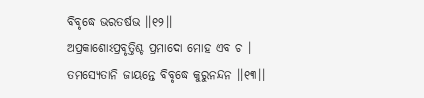ବିବୃଦ୍ଧେ ଭରତର୍ଷଭ ।।୧୨।।
ଅପ୍ରକାଶୋଽପ୍ରବୃତ୍ତିଶ୍ଚ ପ୍ରମାଦୋ ମୋହ ଏବ ଚ ।
ତମସ୍ୟେତାନି ଜାୟନ୍ତେ ବିବୃଦ୍ଧେ କୁରୁନନ୍ଦନ ।।୧୩।।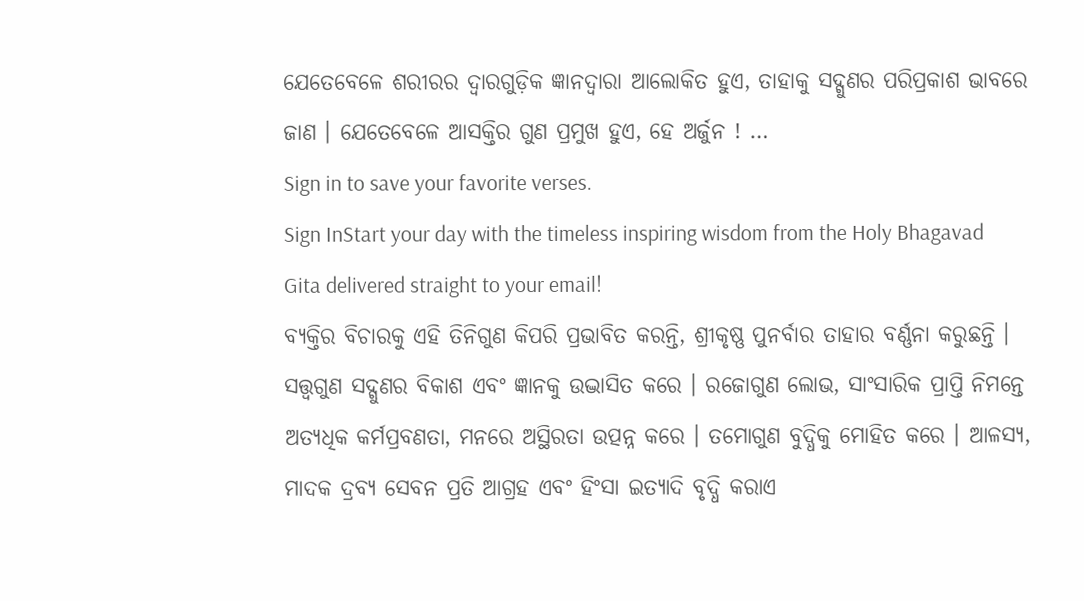ଯେତେବେଳେ ଶରୀରର ଦ୍ୱାରଗୁଡ଼ିକ ଜ୍ଞାନଦ୍ୱାରା ଆଲୋକିତ ହୁଏ, ତାହାକୁ ସଦ୍ଗୁଣର ପରିପ୍ରକାଶ ଭାବରେ ଜାଣ । ଯେତେବେଳେ ଆସକ୍ତିର ଗୁଣ ପ୍ରମୁଖ ହୁଏ, ହେ ଅର୍ଜୁନ ! …
Sign in to save your favorite verses.
Sign InStart your day with the timeless inspiring wisdom from the Holy Bhagavad Gita delivered straight to your email!
ବ୍ୟକ୍ତିର ବିଚାରକୁ ଏହି ତିନିଗୁଣ କିପରି ପ୍ରଭାବିତ କରନ୍ତି, ଶ୍ରୀକୃଷ୍ଣ ପୁନର୍ବାର ତାହାର ବର୍ଣ୍ଣନା କରୁଛନ୍ତି । ସତ୍ତ୍ୱଗୁଣ ସଦ୍ଗୁଣର ବିକାଶ ଏବଂ ଜ୍ଞାନକୁ ଉଦ୍ଭାସିତ କରେ । ରଜୋଗୁଣ ଲୋଭ, ସାଂସାରିକ ପ୍ରାପ୍ତି ନିମନ୍ତେ ଅତ୍ୟଧିକ କର୍ମପ୍ରବଣତା, ମନରେ ଅସ୍ଥିରତା ଉତ୍ପନ୍ନ କରେ । ତମୋଗୁଣ ବୁଦ୍ଧିକୁ ମୋହିତ କରେ । ଆଳସ୍ୟ, ମାଦକ ଦ୍ରବ୍ୟ ସେବନ ପ୍ରତି ଆଗ୍ରହ ଏବଂ ହିଂସା ଇତ୍ୟାଦି ବୃଦ୍ଧି କରାଏ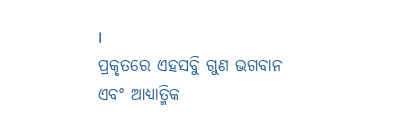।
ପ୍ରକୃତରେ ଏହସବୁି ଗୁଣ ଭଗବାନ ଏବଂ ଆଧ୍ୟାତ୍ମିକ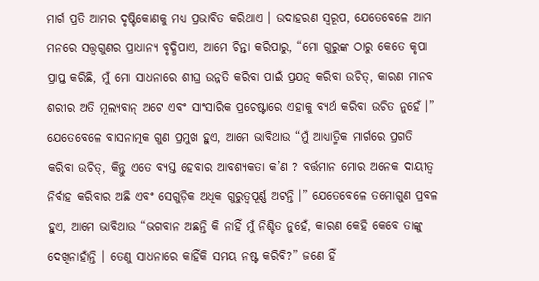ମାର୍ଗ ପ୍ରତି ଆମର ଦୃଷ୍ଟିକୋଣକୁ ମଧ୍ୟ ପ୍ରଭାବିତ କରିଥାଏ । ଉଦାହରଣ ସ୍ୱରୂପ, ଯେତେବେଳେ ଆମ ମନରେ ସତ୍ତ୍ୱଗୁଣର ପ୍ରାଧାନ୍ୟ ବୃଦ୍ଧିପାଏ, ଆମେ ଚିନ୍ତା କରିପାରୁ, “ମୋ ଗୁରୁଙ୍କ ଠାରୁ କେତେ କୃପା ପ୍ରାପ୍ତ କରିଛି, ମୁଁ ମୋ ସାଧନାରେ ଶୀଘ୍ର ଉନ୍ନତି କରିବା ପାଇଁ ପ୍ରଯତ୍ନ କରିବା ଉଚିତ୍, କାରଣ ମାନବ ଶରୀର ଅତି ମୂଲ୍ୟବାନ୍ ଅଟେ ଏବଂ ସାଂସାରିକ ପ୍ରଚେଷ୍ଟାରେ ଏହାକୁ ବ୍ୟର୍ଥ କରିବା ଉଚିତ ନୁହେଁ ।” ଯେତେବେଳେ ବାସନାତ୍ମକ ଗୁଣ ପ୍ରମୁଖ ହୁଏ, ଆମେ ଭାବିଥାଉ “ମୁଁ ଆଧ୍ୟାତ୍ମିକ ମାର୍ଗରେ ପ୍ରଗତି କରିବା ଉଚିତ୍, କିନ୍ତୁ ଏତେ ବ୍ୟସ୍ତ ହେବାର ଆବଶ୍ୟକତା କ’ଣ ? ବର୍ତ୍ତମାନ ମୋର ଅନେକ ଦାୟୀତ୍ୱ ନିର୍ବାହ କରିବାର ଅଛି ଏବଂ ସେଗୁଡ଼ିକ ଅଧିକ ଗୁରୁତ୍ୱପୂର୍ଣ୍ଣ ଅଟନ୍ତି ।” ଯେତେବେଳେ ତମୋଗୁଣ ପ୍ରବଳ ହୁଏ, ଆମେ ଭାବିଥାଉ “ଭଗବାନ ଅଛନ୍ତି କି ନାହିଁ ମୁଁ ନିଶ୍ଚିତ ନୁହେଁ, କାରଣ କେହି କେବେ ତାଙ୍କୁ ଦେଖିନାହାଁନ୍ତି । ତେଣୁ ସାଧନାରେ କାହିଁକି ସମୟ ନଷ୍ଟ କରିବି?” ଜଣେ ହିଁ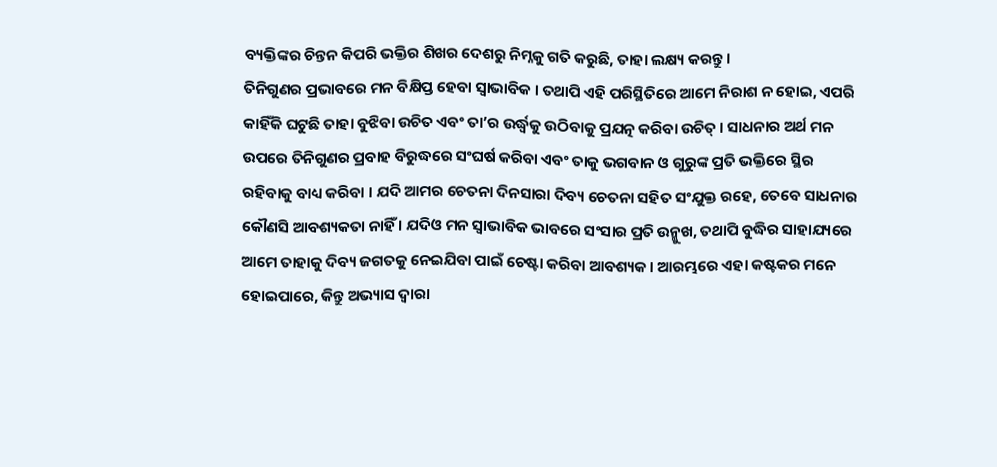ବ୍ୟକ୍ତିଙ୍କର ଚିନ୍ତନ କିପରି ଭକ୍ତିର ଶିଖର ଦେଶରୁ ନିମ୍ନକୁ ଗତି କରୁଛି, ତାହା ଲକ୍ଷ୍ୟ କରନ୍ତୁ ।
ତିନିଗୁଣର ପ୍ରଭାବରେ ମନ ବିକ୍ଷିପ୍ତ ହେବା ସ୍ୱାଭାବିକ । ତଥାପି ଏହି ପରିସ୍ଥିତିରେ ଆମେ ନିରାଶ ନ ହୋଇ, ଏପରି କାହିଁକି ଘଟୁଛି ତାହା ବୁଝିବା ଉଚିତ ଏବଂ ତା’ର ଉର୍ଦ୍ଧ୍ୱକୁ ଉଠିବାକୁ ପ୍ରଯତ୍ନ କରିବା ଉଚିତ୍ । ସାଧନାର ଅର୍ଥ ମନ ଉପରେ ତିନିଗୁଣର ପ୍ରବାହ ବିରୁଦ୍ଧରେ ସଂଘର୍ଷ କରିବା ଏବଂ ତାକୁ ଭଗବାନ ଓ ଗୁରୁଙ୍କ ପ୍ରତି ଭକ୍ତିରେ ସ୍ଥିର ରହିବାକୁ ବାଧ୍ୟ କରିବା । ଯଦି ଆମର ଚେତନା ଦିନସାରା ଦିବ୍ୟ ଚେତନା ସହିତ ସଂଯୁକ୍ତ ରହେ, ତେବେ ସାଧନାର କୌଣସି ଆବଶ୍ୟକତା ନାହିଁ । ଯଦିଓ ମନ ସ୍ୱାଭାବିକ ଭାବରେ ସଂସାର ପ୍ରତି ଉନ୍ମୁଖ, ତଥାପି ବୁଦ୍ଧିର ସାହାଯ୍ୟରେ ଆମେ ତାହାକୁ ଦିବ୍ୟ ଜଗତକୁ ନେଇଯିବା ପାଇଁ ଚେଷ୍ଟା କରିବା ଆବଶ୍ୟକ । ଆରମ୍ଭରେ ଏହା କଷ୍ଟକର ମନେ ହୋଇପାରେ, କିନ୍ତୁ ଅଭ୍ୟାସ ଦ୍ୱାରା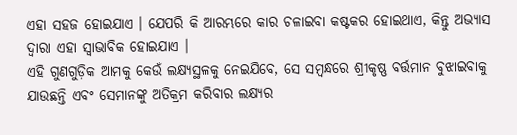ଏହା ସହଜ ହୋଇଯାଏ । ଯେପରି କି ଆରମ୍ଭରେ କାର ଚଳାଇବା କଷ୍ଟକର ହୋଇଥାଏ, କିନ୍ତୁ ଅଭ୍ୟାସ ଦ୍ୱାରା ଏହା ସ୍ୱାଭାବିକ ହୋଇଯାଏ ।
ଏହି ଗୁଣଗୁଡ଼ିକ ଆମକୁ କେଉଁ ଲକ୍ଷ୍ୟସ୍ଥଳକୁ ନେଇଯିବେ, ସେ ସମ୍ବନ୍ଧରେ ଶ୍ରୀକୃଷ୍ଣ ବର୍ତ୍ତମାନ ବୁଝାଇବାକୁ ଯାଉଛନ୍ତି ଏବଂ ସେମାନଙ୍କୁ ଅତିକ୍ରମ କରିବାର ଲକ୍ଷ୍ୟର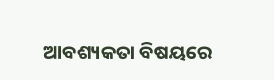ଆବଶ୍ୟକତା ବିଷୟରେ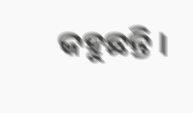କହୁଛନ୍ତି ।